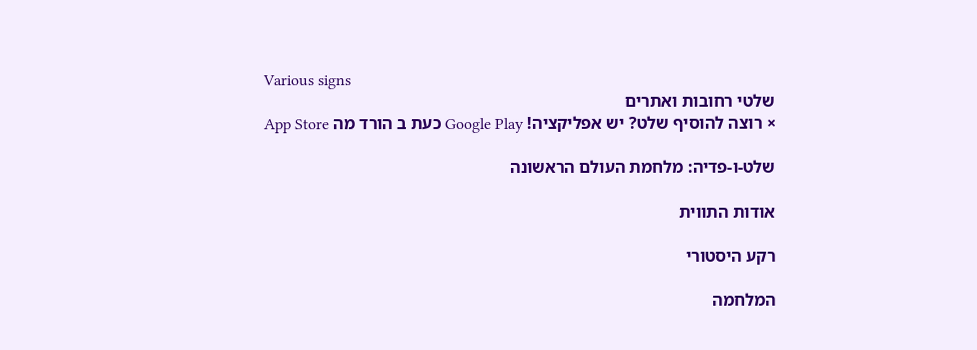Various signs
שלטי רחובות ואתרים
× רוצה להוסיף שלט? יש אפליקציה! Google Play כעת ב הורד מה App Store

שלט-ו-פדיה: מלחמת העולם הראשונה

אודות התווית

רקע היסטורי

המלחמה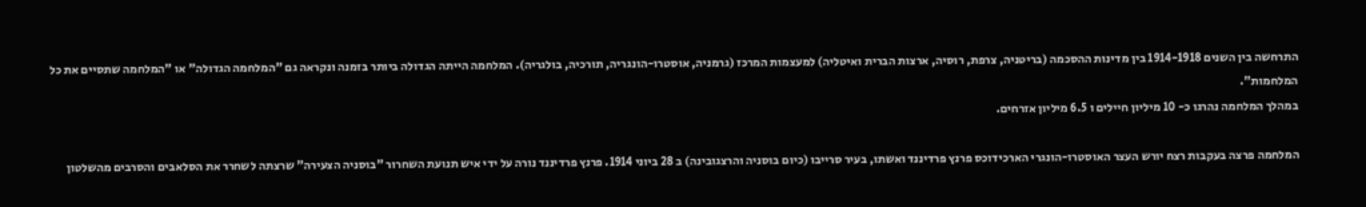התרחשה בין השנים 1914-1918 בין מדינות ההסכמה (בריטניה, צרפת, רוסיה, ארצות הברית ואיטליה) למעצמות המרכז (גרמניה, אוסטרו-הונגריה, תורכיה, בולגריה). המלחמה הייתה הגדולה ביותר בזמנה ונקראה גם "המלחמה הגדולה" או "המלחמה שתסיים את כל המלחמות".
במהלך המלחמה נהרגו כ- 10 מיליון חיילים ו 6.5 מיליון אזרחים.

המלחמה פרצה בעקבות רצח יורש העצר האוסטרו-הונגרי הארכידוכס פרנץ פרדיננד ואשתו, בעיר סרייבו (כיום בוסניה והרצגובינה) ב 28 ביוני 1914. פרנץ פרדיננד נורה על ידי איש תנועת השחרור "בוסניה הצעירה" שרצתה לשחרר את הסלאבים והסרבים מהשלטון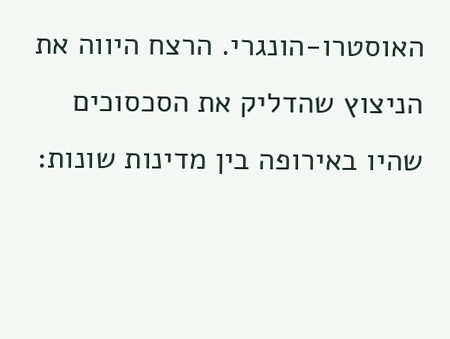האוסטרו-הונגרי. הרצח היווה את הניצוץ שהדליק את הסכסוכים שהיו באירופה בין מדינות שונות: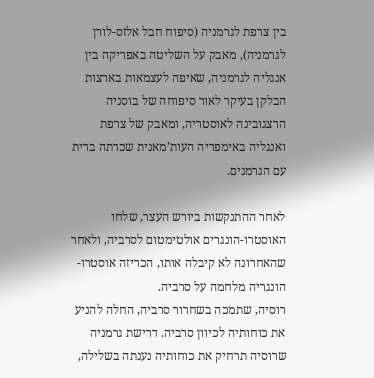בין צרפת לגרמניה (סיפוח חבל אלזס-לורן לגרמניה), מאבק על השליטה באפריקה בין אנגליה לגרמניה, שאיפה לעצמאות בארצות הבלקן בעיקר לאור סיפוחה של בוסניה הרצגובינה לאוסטריה, ומאבק של צרפת ואנגליה באימפריה העות’מאנית שכרתה ברית עם הגרמנים.

לאחר ההתנקשות ביורש העצר, שלחו האוסטרו-הונגרים אולטימטום לסרביה, ולאחר שהאחרונה לא קיבלה אותו, הכריזה אוסטרו-הונגריה מלחמה על סרביה.
רוסיה, שתמכה בשחרור סרביה, החלה להניע את כוחותיה לכיוון סרביה. דרישת גרמניה שרוסיה תרחיק את כוחותיה נענתה בשלילה,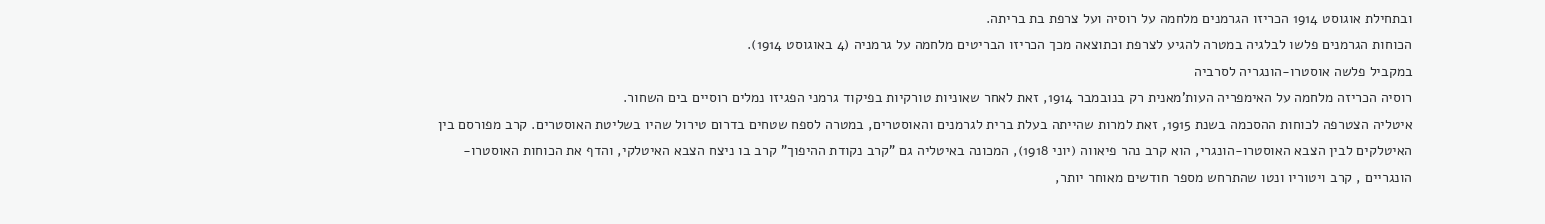ובתחילת אוגוסט 1914 הכריזו הגרמנים מלחמה על רוסיה ועל צרפת בת בריתה.
הכוחות הגרמנים פלשו לבלגיה במטרה להגיע לצרפת וכתוצאה מכך הכריזו הבריטים מלחמה על גרמניה (4 באוגוסט 1914).
במקביל פלשה אוסטרו-הונגריה לסרביה
רוסיה הכריזה מלחמה על האימפריה העות’מאנית רק בנובמבר 1914, זאת לאחר שאוניות טורקיות בפיקוד גרמני הפגיזו נמלים רוסיים בים השחור.
איטליה הצטרפה לכוחות ההסכמה בשנת 1915, זאת למרות שהייתה בעלת ברית לגרמנים והאוסטרים, במטרה לספח שטחים בדרום טירול שהיו בשליטת האוסטרים. קרב מפורסם בין האיטלקים לבין הצבא האוסטרו-הונגרי, הוא קרב נהר פיאווה (יוני 1918), המכונה באיטליה גם "קרב נקודת ההיפוך" קרב בו ניצח הצבא האיטלקי, והדף את הכוחות האוסטרו-הונגריים , קרב ויטוריו ונטו שהתרחש מספר חודשים מאוחר יותר,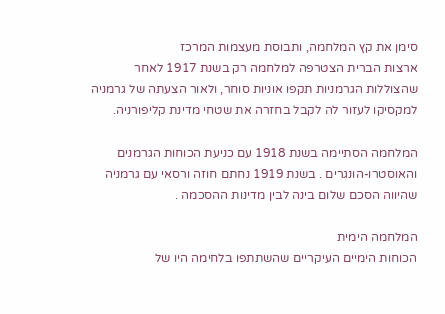סימן את קץ המלחמה, ותבוסת מעצמות המרכז
ארצות הברית הצטרפה למלחמה רק בשנת 1917 לאחר שהצוללות הגרמניות תקפו אוניות סוחר, ולאור הצעתה של גרמניה למקסיקו לעזור לה לקבל בחזרה את שטחי מדינת קליפורניה.

המלחמה הסתיימה בשנת 1918 עם כניעת הכוחות הגרמנים והאוסטרו-הונגרים . בשנת 1919 נחתם חוזה ורסאי עם גרמניה שהיווה הסכם שלום בינה לבין מדינות ההסכמה .

המלחמה הימית
הכוחות הימיים העיקריים שהשתתפו בלחימה היו של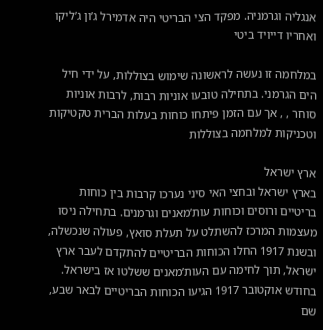אנגליה וגרמניה. מפקד הצי הבריטי היה אדמירל ג’ון ג’ליקו ואחריו דייויד ביטי

במלחמה זו נעשה לראשונה שימוש בצוללות, על ידי חיל הים הגרמני. בתחילה טובעו אוניות רבות, לרבות אוניות סוחר , , אך עם הזמן פיתחו כוחות בעלות הברית טקטיקות וטכניקות למלחמה בצוללות

ארץ ישראל
בארץ ישראל ובחצי האי סיני נערכו קרבות בין כוחות בריטיים ורוסים וכוחות עות’מאנים וגרמנים. בתחילה ניסו מעצמות המרכז להשתלט על תעלת סואץ, פעולה שנכשלה, ובשנת 1917 החלו הכוחות הבריטיים להתקדם לעבר ארץ ישראל, תוך לחימה עם העות’מאנים ששלטו אז בישראל.
בחודש אוקטובר 1917 הגיעו הכוחות הבריטיים לבאר שבע, שם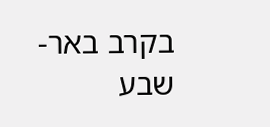בקרב באר-שבע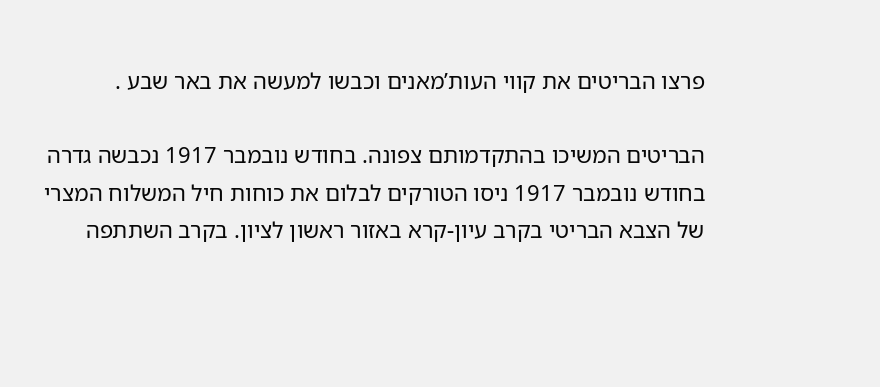פרצו הבריטים את קווי העות’מאנים וכבשו למעשה את באר שבע .

הבריטים המשיכו בהתקדמותם צפונה. בחודש נובמבר 1917 נכבשה גדרה
בחודש נובמבר 1917 ניסו הטורקים לבלום את כוחות חיל המשלוח המצרי של הצבא הבריטי בקרב עיון-קרא באזור ראשון לציון. בקרב השתתפה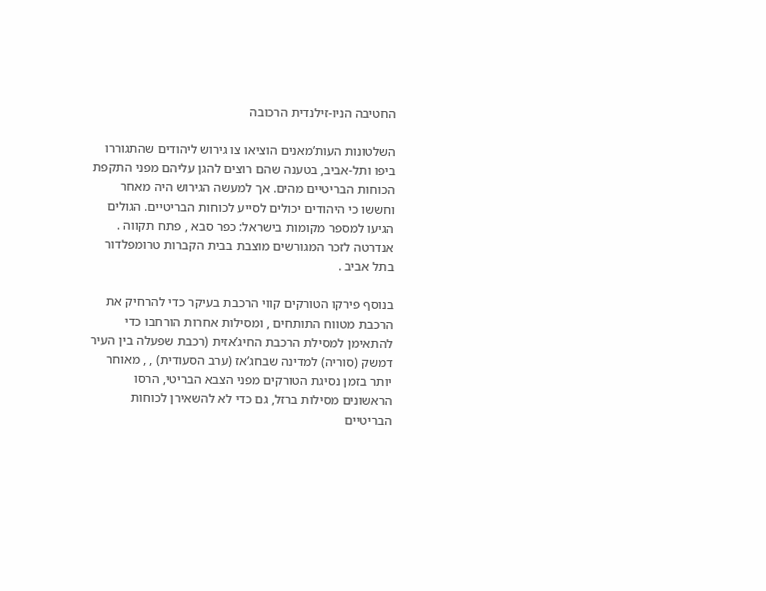החטיבה הניו-זילנדית הרכובה

השלטונות העות’מאנים הוציאו צו גירוש ליהודים שהתגוררו ביפו ותל-אביב, בטענה שהם רוצים להגן עליהם מפני התקפת הכוחות הבריטיים מהים. אך למעשה הגירוש היה מאחר וחששו כי היהודים יכולים לסייע לכוחות הבריטיים. הגולים הגיעו למספר מקומות בישראל: כפר סבא , פתח תקווה .
אנדרטה לזכר המגורשים מוצבת בבית הקברות טרומפלדור בתל אביב .

בנוסף פירקו הטורקים קווי הרכבת בעיקר כדי להרחיק את הרכבת מטווח התותחים , ומסילות אחרות הורחבו כדי להתאימן למסילת הרכבת החיג’אזית (רכבת שפעלה בין העיר דמשק (סוריה) למדינה שבחג’אז (ערב הסעודית) , , מאוחר יותר בזמן נסיגת הטורקים מפני הצבא הבריטי, הרסו הראשונים מסילות ברזל, גם כדי לא להשאירן לכוחות הבריטיים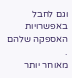וגם לחבל באפשרויות האספקה שלהם .
מאוחר יותר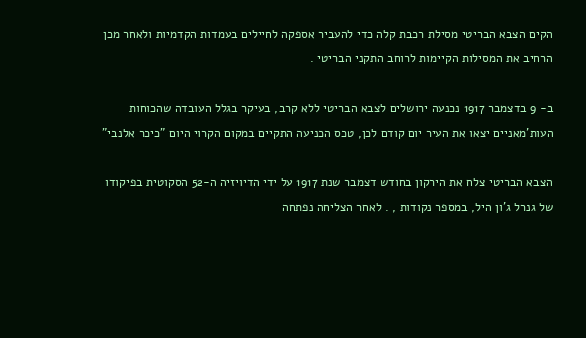הקים הצבא הבריטי מסילת רכבת קלה כדי להעביר אספקה לחיילים בעמדות הקדמיות ולאחר מכן הרחיב את המסילות הקיימות לרוחב התקני הבריטי .

ב- 9 בדצמבר 1917 נכנעה ירושלים לצבא הבריטי ללא קרב, בעיקר בגלל העובדה שהכוחות העות’מאניים יצאו את העיר יום קודם לכן, טכס הכניעה התקיים במקום הקרוי היום "כיכר אלנבי"

הצבא הבריטי צלח את הירקון בחודש דצמבר שנת 1917 על ידי הדיויזיה ה-52 הסקוטית בפיקודו של גנרל ג’ון היל, במספר נקודות , . לאחר הצליחה נפתחה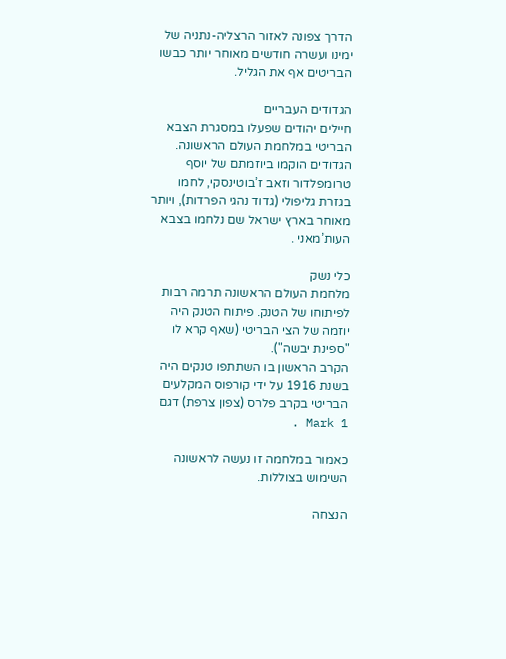הדרך צפונה לאזור הרצליה-נתניה של ימינו ועשרה חודשים מאוחר יותר כבשו הבריטים אף את הגליל.

הגדודים העבריים
חיילים יהודים שפעלו במסגרת הצבא הבריטי במלחמת העולם הראשונה. הגדודים הוקמו ביוזמתם של יוסף טרומפלדור וזאב ז’בוטינסקי, לחמו בגזרת גליפולי (גדוד נהגי הפרדות), ויותר מאוחר בארץ ישראל שם נלחמו בצבא העות’מאני .

כלי נשק
מלחמת העולם הראשונה תרמה רבות לפיתוחו של הטנק. פיתוח הטנק היה יוזמה של הצי הבריטי (שאף קרא לו "ספינת יבשה").
הקרב הראשון בו השתתפו טנקים היה בשנת 1916 על ידי קורפוס המקלעים הבריטי בקרב פלרס (צפון צרפת) דגם Mark 1 .

כאמור במלחמה זו נעשה לראשונה השימוש בצוללות.

הנצחה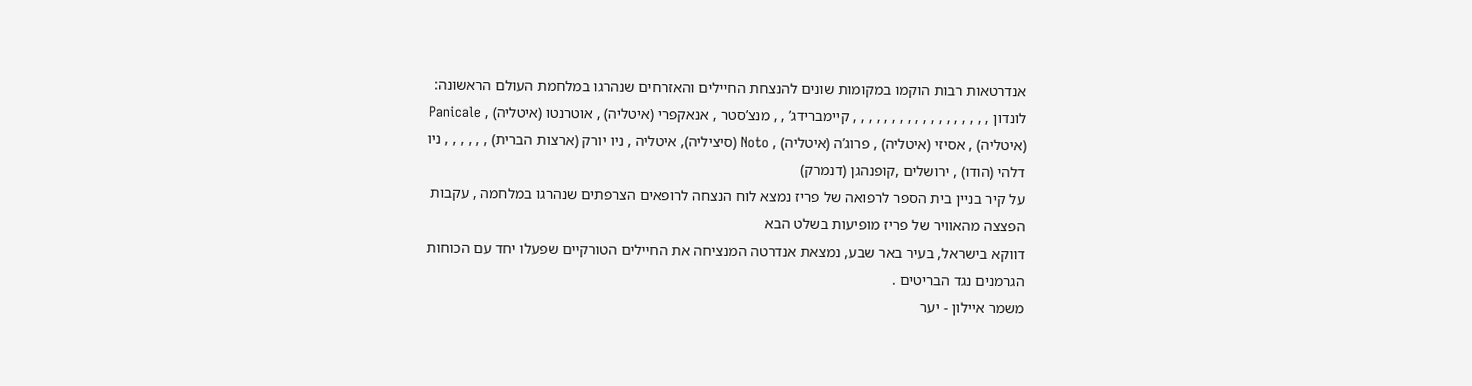אנדרטאות רבות הוקמו במקומות שונים להנצחת החיילים והאזרחים שנהרגו במלחמת העולם הראשונה: לונדון , , , , , , , , , , , , , , , , , , קיימברידג’ , , מנצ’סטר , אנאקפרי (איטליה) , אוטרנטו (איטליה) , Panicale (איטליה) , אסיזי (איטליה) , פרוג’ה (איטליה) , Noto (סיציליה), איטליה , ניו יורק (ארצות הברית) , , , , , , ניו דלהי (הודו) , ירושלים ,קופנהגן (דנמרק)
על קיר בניין בית הספר לרפואה של פריז נמצא לוח הנצחה לרופאים הצרפתים שנהרגו במלחמה , עקבות הפצצה מהאוויר של פריז מופיעות בשלט הבא
דווקא בישראל, בעיר באר שבע, נמצאת אנדרטה המנציחה את החיילים הטורקיים שפעלו יחד עם הכוחות הגרמנים נגד הבריטים .
משמר איילון - יער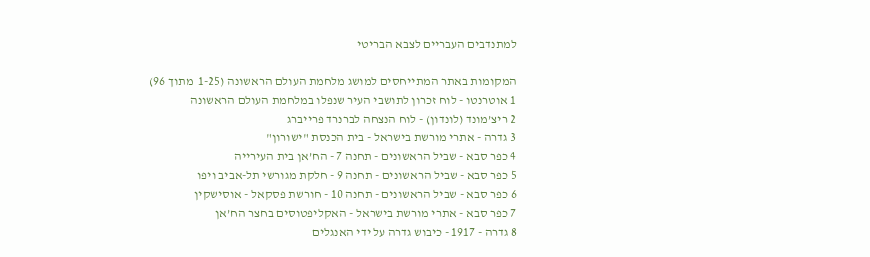למתנדבים העבריים לצבא הבריטי

המקומות באתר המתייחסים למושג מלחמת העולם הראשונה (1-25  מתוך 96)
1 אוטרנטו - לוח זכרון לתושבי העיר שנפלו במלחמת העולם הראשונה
2 ריצ’מונד (לונדון) - לוח הנצחה לברנרד פרייברג
3 גדרה - אתרי מורשת בישראל - בית הכנסת "ישורון"
4 כפר סבא - שביל הראשונים - תחנה 7 - הח’אן בית העירייה
5 כפר סבא - שביל הראשונים - תחנה 9 - חלקת מגורשי תל-אביב ויפו
6 כפר סבא - שביל הראשונים - תחנה 10 - חורשת פסקאל - אוסישקין
7 כפר סבא - אתרי מורשת בישראל - האקליפטוסים בחצר הח’אן
8 גדרה - 1917 - כיבוש גדרה על ידי האנגלים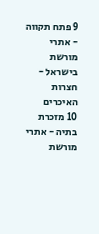9 פתח תקווה - אתרי מורשת בישראל - חצרות האיכרים
10 מזכרת בתיה - אתרי מורשת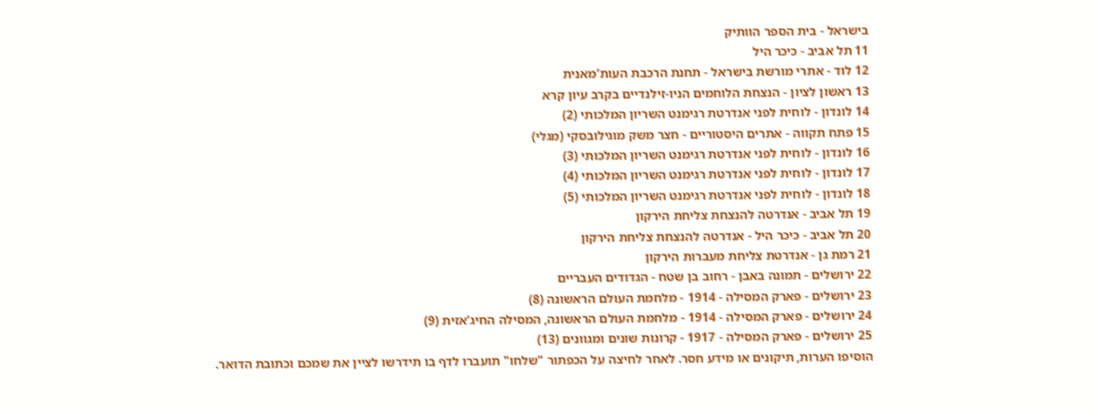בישראל - בית הספר הוותיק
11 תל אביב - כיכר היל
12 לוד - אתרי מורשת בישראל - תחנת הרכבת העות’מאנית
13 ראשון לציון - הנצחת הלוחמים הניו-זילנדיים בקרב עיון קרא
14 לונדון - לוחית לפני אנדרטת רגימנט השריון המלכותי (2)
15 פתח תקווה - אתרים היסטוריים - חצר משק מוגילובסקי (מגלי)
16 לונדון - לוחית לפני אנדרטת רגימנט השריון המלכותי (3)
17 לונדון - לוחית לפני אנדרטת רגימנט השריון המלכותי (4)
18 לונדון - לוחית לפני אנדרטת רגימנט השריון המלכותי (5)
19 תל אביב - אנדרטה להנצחת צליחת הירקון
20 תל אביב - כיכר היל - אנדרטה להנצחת צליחת הירקון
21 רמת גן - אנדרטת צליחת מעברות הירקון
22 ירושלים - תמונה באבן - רחוב בן שטח - הגדודים העבריים
23 ירושלים - פארק המסילה - 1914 - מלחמת העולם הראשונה (8)
24 ירושלים - פארק המסילה - 1914 - מלחמת העולם הראשונה, המסילה החיג’אזית (9)
25 ירושלים - פארק המסילה - 1917 - קרונות שונים ומגוונים (13)
הוסיפו הערות, תיקונים או מידע חסר. לאחר לחיצה על הכפתור "שלחו" תועברו לדף בו תידרשו לציין את שמכם וכתובת הדואר.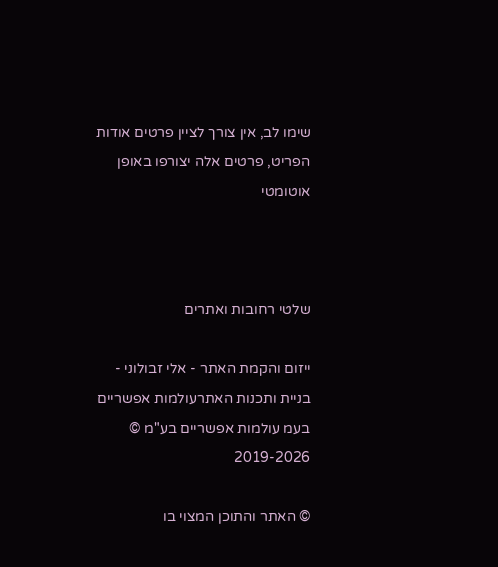שימו לב, אין צורך לציין פרטים אודות הפריט, פרטים אלה יצורפו באופן אוטומטי



שלטי רחובות ואתרים

ייזום והקמת האתר - אלי זבולוני - בניית ותכנות האתרעולמות אפשריים בעמ עולמות אפשריים בע"מ © 2019-2026

© האתר והתוכן המצוי בו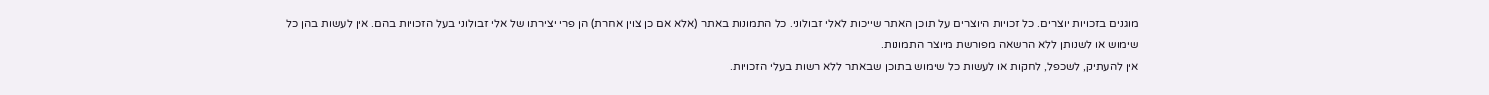מוגנים בזכויות יוצרים. כל זכויות היוצרים על תוכן האתר שייכות לאלי זבולוני. כל התמונות באתר (אלא אם כן צוין אחרת) הן פרי יצירתו של אלי זבולוני בעל הזכויות בהם. אין לעשות בהן כל שימוש או לשנותן ללא הרשאה מפורשת מיוצר התמונות.
אין להעתיק, לשכפל, לחקות או לעשות כל שימוש בתוכן שבאתר ללא רשות בעלי הזכויות.